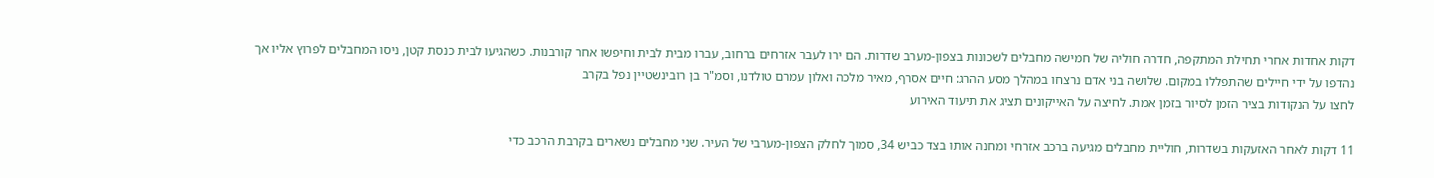דקות אחדות אחרי תחילת המתקפה, חדרה חוליה של חמישה מחבלים לשכונות בצפון-מערב שדרות. הם ירו לעבר אזרחים ברחוב, עברו מבית לבית וחיפשו אחר קורבנות. כשהגיעו לבית כנסת קטן, ניסו המחבלים לפרוץ אליו אך נהדפו על ידי חיילים שהתפללו במקום. שלושה בני אדם נרצחו במהלך מסע ההרג: חיים אסרף, מאיר מלכה ואלון עמרם טולדנו, וסמ"ר בן רובינשטיין נפל בקרב
לחצו על הנקודות בציר הזמן לסיור בזמן אמת. לחיצה על האייקונים תציג את תיעוד האירוע

11 דקות לאחר האזעקות בשדרות, חוליית מחבלים מגיעה ברכב אזרחי ומחנה אותו בצד כביש 34, סמוך לחלק הצפון-מערבי של העיר. שני מחבלים נשארים בקרבת הרכב כדי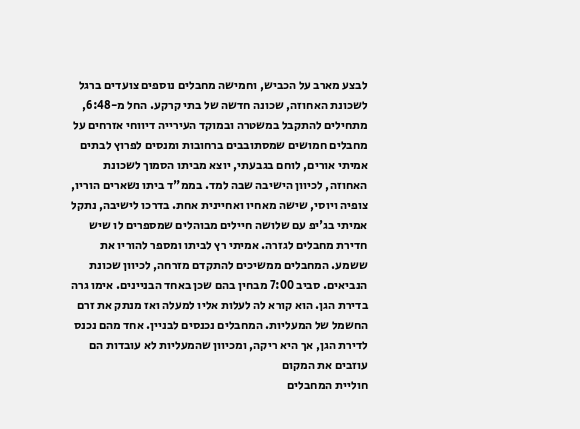לבצע מארב על הכביש, וחמישה מחבלים נוספים צועדים ברגל לשכונת האחוזה, שכונה חדשה של בתי קרקע. החל מ-6:48, מתחילים להתקבל במשטרה ובמוקד העירייה דיווחי אזרחים על מחבלים חמושים שמסתובבים ברחובות ומנסים לפרוץ לבתים
אמיתי אורים, לוחם בגבעתי, יוצא מביתו הסמוך לשכונת האחוזה, לכיוון הישיבה שבה למד. בממ"ד ביתו נשארים הוריו, צופיה ויוסי, שישה מאחיו ואחיינית אחת. בדרכו לישיבה, נתקל אמיתי בג'יפ עם שלושה חיילים מבוהלים שמספרים לו שיש חדירת מחבלים לגזרה. אמיתי רץ לביתו ומספר להוריו את ששמע. המחבלים ממשיכים להתקדם מזרחה, לכיוון שכונת הנביאים. סביב 7:00 מבחין בהם שכן באחד הבניינים. אימו גרה בדירת הגן. הוא קורא לה לעלות אליו למעלה ואז מנתק את זרם החשמל של המעליות. המחבלים נכנסים לבניין. אחד מהם נכנס לדירת הגן, אך היא ריקה, ומכיוון שהמעליות לא עובדות הם עוזבים את המקום
חוליית המחבלים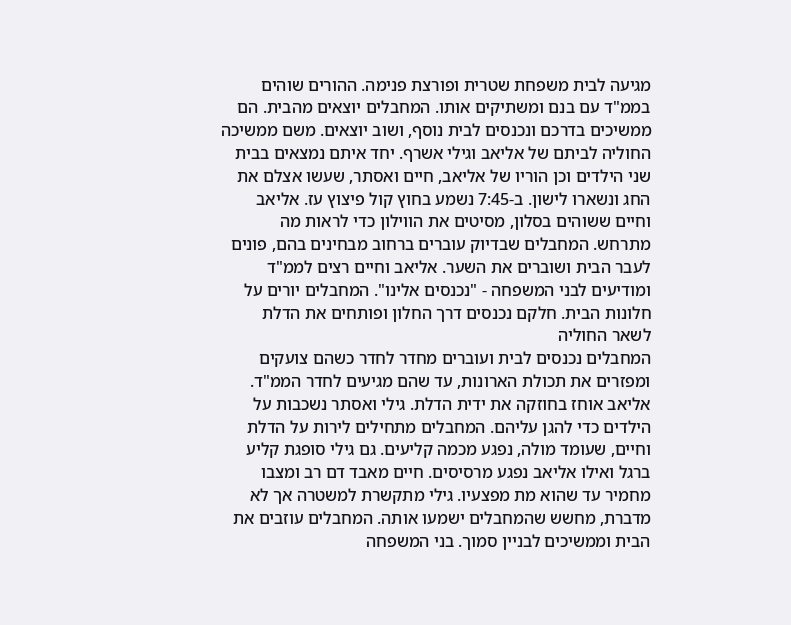מגיעה לבית משפחת שטרית ופורצת פנימה. ההורים שוהים בממ"ד עם בנם ומשתיקים אותו. המחבלים יוצאים מהבית. הם ממשיכים בדרכם ונכנסים לבית נוסף, ושוב יוצאים. משם ממשיכה החוליה לביתם של אליאב וגילי אשרף. יחד איתם נמצאים בבית שני הילדים וכן הוריו של אליאב, חיים ואסתר, שעשו אצלם את החג ונשארו לישון. ב-7:45 נשמע בחוץ קול פיצוץ עז. אליאב וחיים ששוהים בסלון, מסיטים את הווילון כדי לראות מה מתרחש. המחבלים שבדיוק עוברים ברחוב מבחינים בהם, פונים לעבר הבית ושוברים את השער. אליאב וחיים רצים לממ"ד ומודיעים לבני המשפחה - "נכנסים אלינו". המחבלים יורים על חלונות הבית. חלקם נכנסים דרך החלון ופותחים את הדלת לשאר החוליה
המחבלים נכנסים לבית ועוברים מחדר לחדר כשהם צועקים ומפזרים את תכולת הארונות, עד שהם מגיעים לחדר הממ"ד. אליאב אוחז בחוזקה את ידית הדלת. גילי ואסתר נשכבות על הילדים כדי להגן עליהם. המחבלים מתחילים לירות על הדלת וחיים, שעומד מולה, נפגע מכמה קליעים. גם גילי סופגת קליע ברגל ואילו אליאב נפגע מרסיסים. חיים מאבד דם רב ומצבו מחמיר עד שהוא מת מפצעיו. גילי מתקשרת למשטרה אך לא מדברת, מחשש שהמחבלים ישמעו אותה. המחבלים עוזבים את הבית וממשיכים לבניין סמוך. בני המשפחה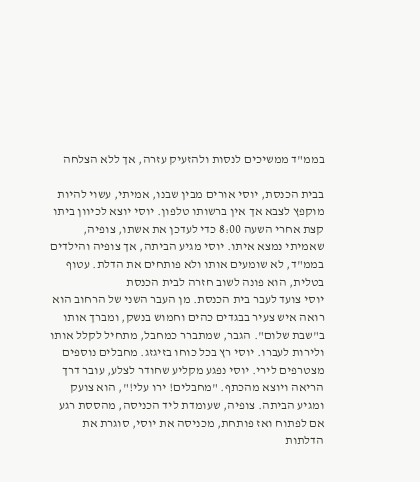בממ"ד ממשיכים לנסות ולהזעיק עזרה, אך ללא הצלחה

בבית הכנסת, יוסי אורים מבין שבנו, אמיתי, עשוי להיות מוקפץ לצבא אך אין ברשותו טלפון. יוסי יוצא לכיוון ביתו קצת אחרי השעה 8:00 כדי לעדכן את אשתו, צופיה, שאמיתי נמצא איתו. יוסי מגיע הביתה, אך צופיה והילדים בממ"ד, לא שומעים אותו ולא פותחים את הדלת. עטוף בטלית, הוא פונה לשוב חזרה לבית הכנסת
יוסי צועד לעבר בית הכנסת. מן העבר השני של הרחוב הוא רואה איש צעיר בבגדים כהים וחמוש בנשק, ומברך אותו ב"שבת שלום". הגבר, שמתברר כמחבל, מתחיל לקלל אותו ולירות לעברו. יוסי רץ בכל כוחו בזיגזג. מחבלים נוספים מצטרפים לירי. יוסי נפגע מקליע שחודר לצלע, עובר דרך הריאה ויוצא מהכתף. "מחבלים! ירו עלי!", הוא צועק ומגיע הביתה. צופיה, שעומדת ליד הכניסה, מהססת רגע אם לפתוח ואז פותחת, מכניסה את יוסי, סוגרת את הדלתות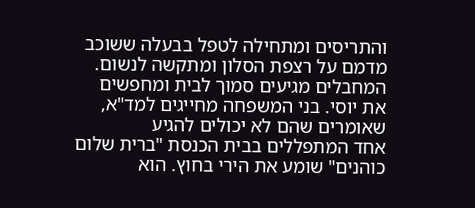והתריסים ומתחילה לטפל בבעלה ששוכב מדמם על רצפת הסלון ומתקשה לנשום. המחבלים מגיעים סמוך לבית ומחפשים את יוסי. בני המשפחה מחייגים למד"א, שאומרים שהם לא יכולים להגיע
אחד המתפללים בבית הכנסת "ברית שלום כוהנים" שומע את הירי בחוץ. הוא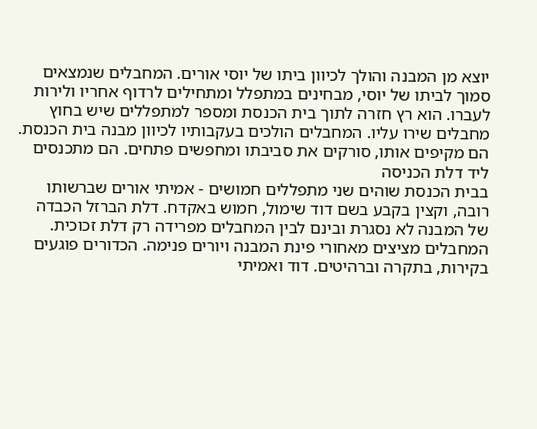יוצא מן המבנה והולך לכיוון ביתו של יוסי אורים. המחבלים שנמצאים סמוך לביתו של יוסי, מבחינים במתפלל ומתחילים לרדוף אחריו ולירות לעברו. הוא רץ חזרה לתוך בית הכנסת ומספר למתפללים שיש בחוץ מחבלים שירו עליו. המחבלים הולכים בעקבותיו לכיוון מבנה בית הכנסת. הם מקיפים אותו, סורקים את סביבתו ומחפשים פתחים. הם מתכנסים ליד דלת הכניסה
בבית הכנסת שוהים שני מתפללים חמושים - אמיתי אורים שברשותו רובה, וקצין בקבע בשם דוד שימול, חמוש באקדח. דלת הברזל הכבדה של המבנה לא נסגרת ובינם לבין המחבלים מפרידה רק דלת זכוכית. המחבלים מציצים מאחורי פינת המבנה ויורים פנימה. הכדורים פוגעים בקירות, בתקרה וברהיטים. דוד ואמיתי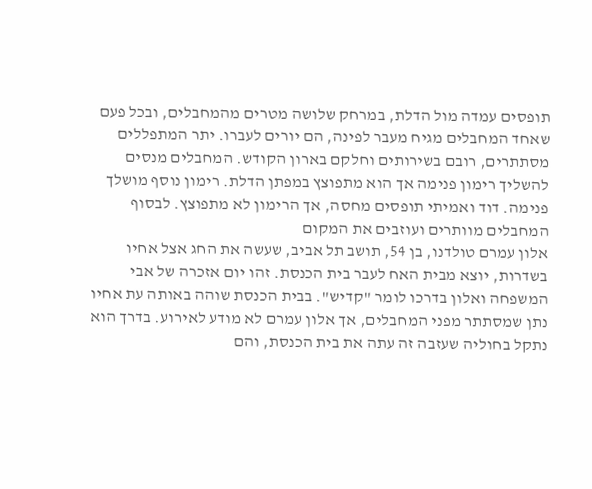תופסים עמדה מול הדלת, במרחק שלושה מטרים מהמחבלים, ובכל פעם שאחד המחבלים מגיח מעבר לפינה, הם יורים לעברו. יתר המתפללים מסתתרים, רובם בשירותים וחלקם בארון הקודש. המחבלים מנסים להשליך רימון פנימה אך הוא מתפוצץ במפתן הדלת. רימון נוסף מושלך פנימה. דוד ואמיתי תופסים מחסה, אך הרימון לא מתפוצץ. לבסוף המחבלים מוותרים ועוזבים את המקום
אלון עמרם טולדנו, בן 54, תושב תל אביב, שעשה את החג אצל אחיו בשדרות, יוצא מבית האח לעבר בית הכנסת. זהו יום אזכרה של אבי המשפחה ואלון בדרכו לומר "קדיש". בבית הכנסת שוהה באותה עת אחיו נתן שמסתתר מפני המחבלים, אך אלון עמרם לא מודע לאירוע. בדרך הוא נתקל בחוליה שעזבה זה עתה את בית הכנסת, והם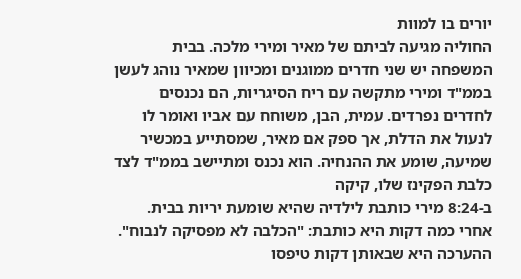יורים בו למוות
החוליה מגיעה לביתם של מאיר ומירי מלכה. בבית המשפחה יש שני חדרים ממוגנים ומכיוון שמאיר נוהג לעשן בממ"ד ומירי מתקשה עם ריח הסיגריות, הם נכנסים לחדרים נפרדים. עמית, הבן, משוחח עם אביו ואומר לו לנעול את הדלת, אך ספק אם מאיר, שמסתייע במכשיר שמיעה, שומע את ההנחיה. הוא נכנס ומתיישב בממ"ד לצד כלבת הפקינז שלו, קיקה
ב-8:24 מירי כותבת לילדיה שהיא שומעת יריות בבית. אחרי כמה דקות היא כותבת: "הכלבה לא מפסיקה לנבוח". ההערכה היא שבאותן דקות טיפסו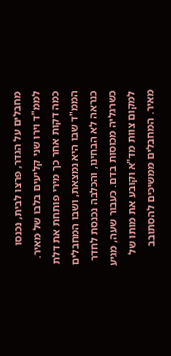מחבלים על הגדר, פרצו לבית, נכנסו לממ"ד וירו שני קליעים בלבו של מאיר. כמה דקות אחר כך מירי פותחת את דלת הממ"ד שבו היא נמצאת, ושבו המחבלים כנראה לא הבחינו, והכלבה נכנסת לחדר כשרגליה מכוסות בדם. כעבור שעה, מגיע למקום צוות מד"א וקובע את מותו של מאיר. המחבלים ממשיכים להסתובב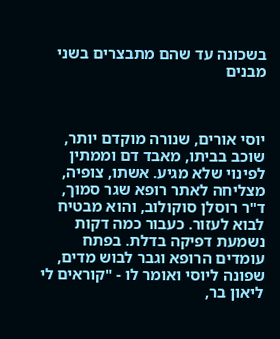בשכונה עד שהם מתבצרים בשני מבנים



יוסי אורים, שנורה מוקדם יותר, שוכב בביתו, מאבד דם וממתין לפינוי שלא מגיע. אשתו, צופיה, מצליחה לאתר רופא שגר סמוך, ד"ר רוסלן סוקולוב, והוא מבטיח לבוא לעזור. כעבור כמה דקות נשמעת דפיקה בדלת. בפתח עומדים הרופא וגבר לבוש מדים, שפונה ליוסי ואומר לו - "קוראים לי ליאון בר,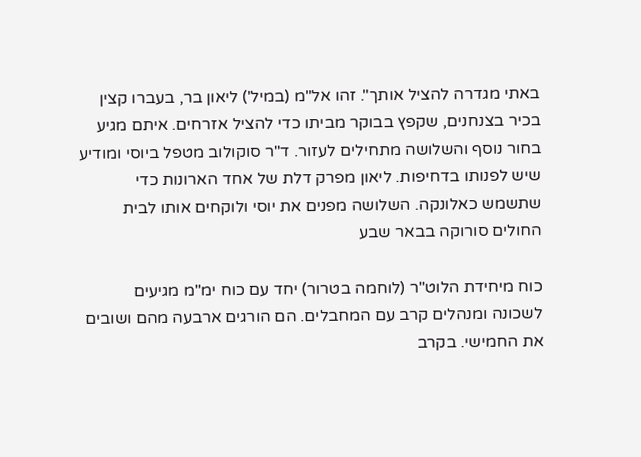באתי מגדרה להציל אותך". זהו אל"מ (במיל') ליאון בר, בעברו קצין בכיר בצנחנים, שקפץ בבוקר מביתו כדי להציל אזרחים. איתם מגיע בחור נוסף והשלושה מתחילים לעזור. ד"ר סוקולוב מטפל ביוסי ומודיע שיש לפנותו בדחיפות. ליאון מפרק דלת של אחד הארונות כדי שתשמש כאלונקה. השלושה מפנים את יוסי ולוקחים אותו לבית החולים סורוקה בבאר שבע

כוח מיחידת הלוט"ר (לוחמה בטרור) יחד עם כוח ימ"מ מגיעים לשכונה ומנהלים קרב עם המחבלים. הם הורגים ארבעה מהם ושובים את החמישי. בקרב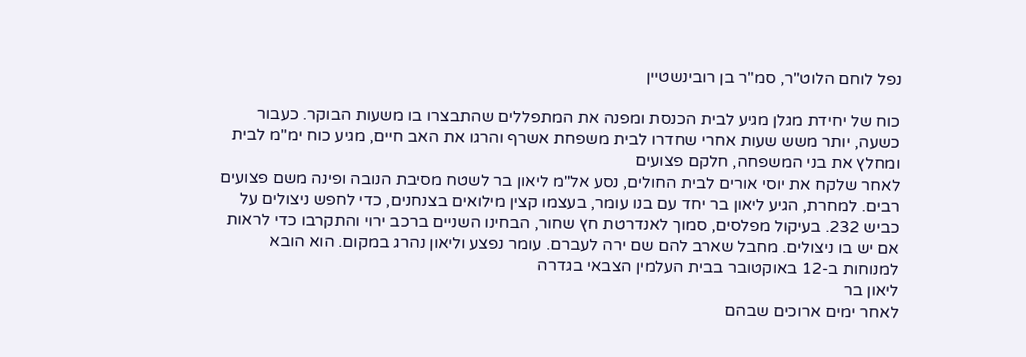נפל לוחם הלוט"ר, סמ"ר בן רובינשטיין

כוח של יחידת מגלן מגיע לבית הכנסת ומפנה את המתפללים שהתבצרו בו משעות הבוקר. כעבור כשעה, יותר משש שעות אחרי שחדרו לבית משפחת אשרף והרגו את האב חיים, מגיע כוח ימ"מ לבית ומחלץ את בני המשפחה, חלקם פצועים
לאחר שלקח את יוסי אורים לבית החולים, נסע אל"מ ליאון בר לשטח מסיבת הנובה ופינה משם פצועים רבים. למחרת, הגיע ליאון בר יחד עם בנו עומר, בעצמו קצין מילואים בצנחנים, כדי לחפש ניצולים על כביש 232. בעיקול מפלסים, סמוך לאנדרטת חץ שחור, הבחינו השניים ברכב ירוי והתקרבו כדי לראות אם יש בו ניצולים. מחבל שארב להם שם ירה לעברם. עומר נפצע וליאון נהרג במקום. הוא הובא למנוחות ב-12 באוקטובר בבית העלמין הצבאי בגדרה
ליאון בר
לאחר ימים ארוכים שבהם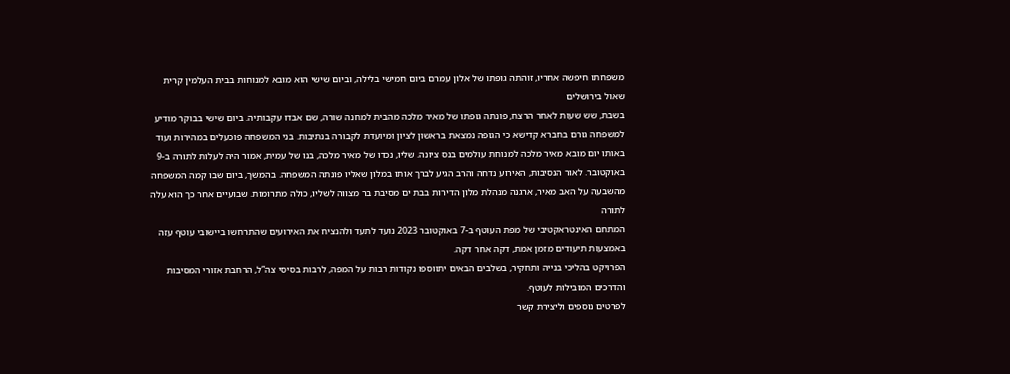משפחתו חיפשה אחריו, זוהתה גופתו של אלון עמרם ביום חמישי בלילה, וביום שישי הוא מובא למנוחות בבית העלמין קרית שאול בירושלים
בשבת, שש שעות לאחר הרצח, פונתה גופתו של מאיר מלכה מהבית למחנה שורה, שם אבדו עקבותיה. ביום שישי בבוקר מודיע למשפחה גורם בחברא קדישא כי הגופה נמצאת בראשון לציון ומיועדת לקבורה בנתיבות. בני המשפחה פוכעלים במהירות ועוד באותו יום מובא מאיר מלכה למנוחת עולמים בנס ציונה. שליו, נכדו של מאיר מלכה, בנו של עמית, אמור היה לעלות לתורה ב-9 באוקטובר. לאור הנסיבות, האירוע נדחה והרב הגיע לברך אותו במלון שאליו פונתה המשפחה. בהמשך, ביום שבו קמה המשפחה מהשבעה על האב מאיר, ארגנה מנהלת מלון הדירות בבת ים מסיבת בר מצווה לשליו, כולה מתרומות. שבועיים אחר כך הוא עלה לתורה
המתחם האינטראקטיבי של מפת העוטף ב-7 באוקטובר 2023 נועד לתעד ולהנציח את האירועים שהתרחשו ביישובי עוטף עזה באמצעות תיעודים מזמן אמת, דקה אחר דקה.
הפרויקט בהליכי בנייה ותחקיר, בשלבים הבאים יתווספו נקודות רבות על המפה, לרבות בסיסי צה”ל, הרחבת אזורי המסיבות והדרכים המובילות לעוטף.
לפרטים נוספים וליצירת קשר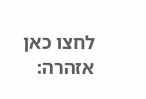לחצו כאן
אזהרה: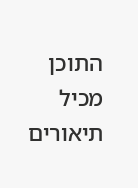התוכן מכיל תיאורים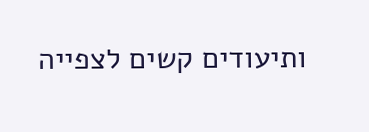ותיעודים קשים לצפייה